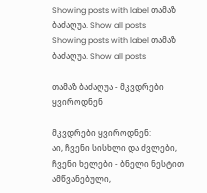Showing posts with label თამაზ ბაძაღუა. Show all posts
Showing posts with label თამაზ ბაძაღუა. Show all posts

თამაზ ბაძაღუა - მკვდრები ყვიროდნენ

მკვდრები ყვიროდნენ:
აი, ჩვენი სისხლი და ძვლები,
ჩვენი ხელები - ბნელი ნესტით ამწვანებული,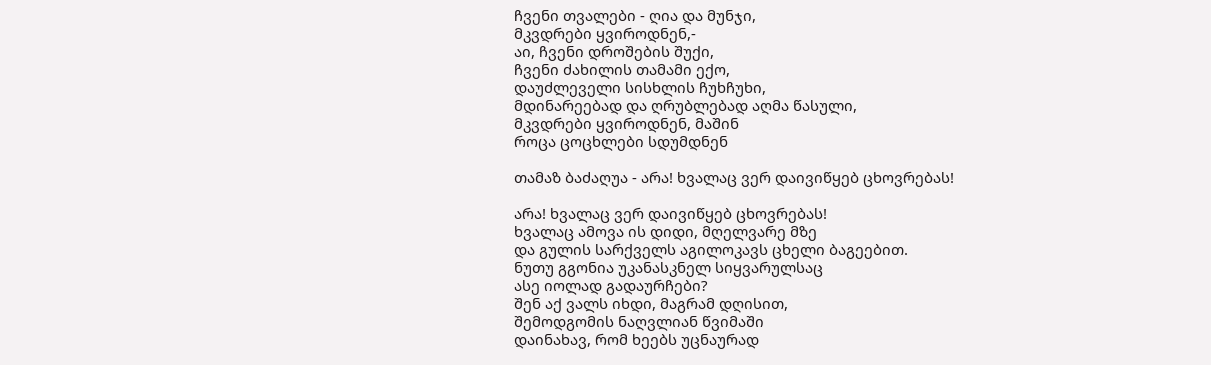ჩვენი თვალები - ღია და მუნჯი,
მკვდრები ყვიროდნენ,-
აი, ჩვენი დროშების შუქი,
ჩვენი ძახილის თამამი ექო,
დაუძლეველი სისხლის ჩუხჩუხი,
მდინარეებად და ღრუბლებად აღმა წასული,
მკვდრები ყვიროდნენ, მაშინ
როცა ცოცხლები სდუმდნენ

თამაზ ბაძაღუა - არა! ხვალაც ვერ დაივიწყებ ცხოვრებას!

არა! ხვალაც ვერ დაივიწყებ ცხოვრებას!
ხვალაც ამოვა ის დიდი, მღელვარე მზე
და გულის სარქველს აგილოკავს ცხელი ბაგეებით.
ნუთუ გგონია უკანასკნელ სიყვარულსაც
ასე იოლად გადაურჩები?
შენ აქ ვალს იხდი, მაგრამ დღისით,
შემოდგომის ნაღვლიან წვიმაში
დაინახავ, რომ ხეებს უცნაურად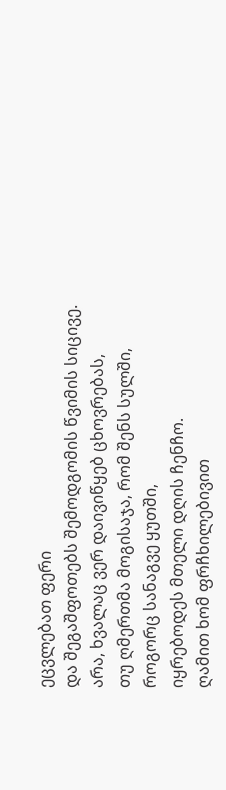ეცვლებათ ფერი
და შეგაშფოთებს შემოდგომის წვიმის სიცივე.
არა, ხვალაც ვერ დაივიწყებ ცხოვრებას,
თუ ღმერთმა მოგისაჯა, რომ შენს სულში,
როგორც სანაგვე ყუთში,
იყრებოდეს მთელი დღის ჩენჩო.
ღამით ხომ ფრჩხილებივით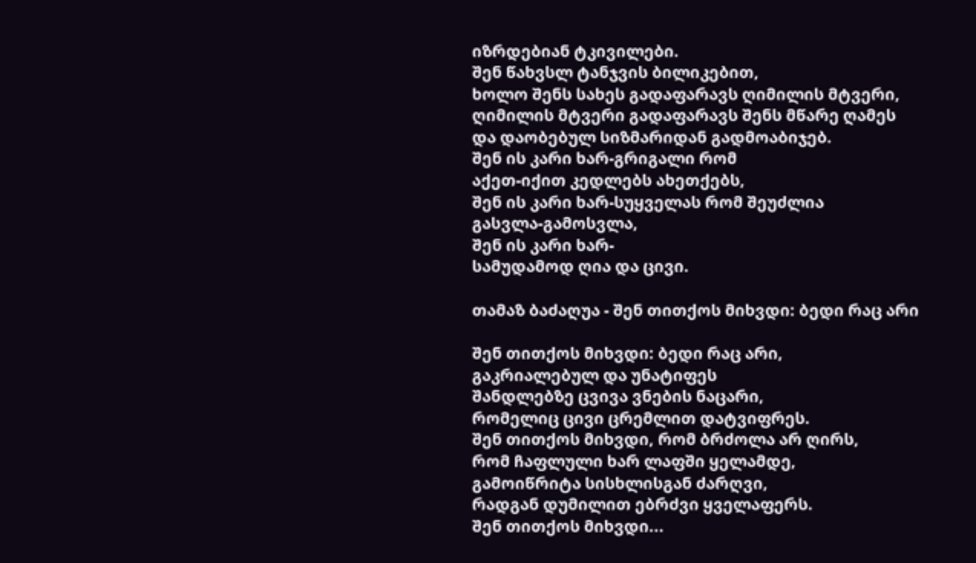იზრდებიან ტკივილები.
შენ წახვსლ ტანჯვის ბილიკებით,
ხოლო შენს სახეს გადაფარავს ღიმილის მტვერი,
ღიმილის მტვერი გადაფარავს შენს მწარე ღამეს
და დაობებულ სიზმარიდან გადმოაბიჯებ.
შენ ის კარი ხარ-გრიგალი რომ
აქეთ-იქით კედლებს ახეთქებს,
შენ ის კარი ხარ-სუყველას რომ შეუძლია
გასვლა-გამოსვლა,
შენ ის კარი ხარ-
სამუდამოდ ღია და ცივი.

თამაზ ბაძაღუა - შენ თითქოს მიხვდი: ბედი რაც არი

შენ თითქოს მიხვდი: ბედი რაც არი,
გაკრიალებულ და უნატიფეს
შანდლებზე ცვივა ვნების ნაცარი,
რომელიც ცივი ცრემლით დატვიფრეს.
შენ თითქოს მიხვდი, რომ ბრძოლა არ ღირს,
რომ ჩაფლული ხარ ლაფში ყელამდე,
გამოიწრიტა სისხლისგან ძარღვი,
რადგან დუმილით ებრძვი ყველაფერს.
შენ თითქოს მიხვდი...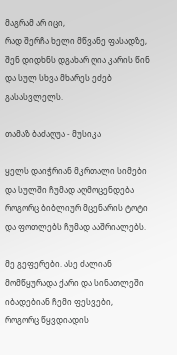მაგრამ არ იცი,
რად შერჩა ხელი მწვანე ფასადზე,
შენ დიდხნს დგახარ ღია კარის წინ
და სულ სხვა მხარეს ეძებ გასასვლელს.

თამაზ ბაძაღუა - მუსიკა

ყელს დაიჭრიან მკრთალი სიმები
და სულში ჩუმად აღმოცენდება
როგორც ბიბლიურ მცენარის ტოტი
და ფოთლებს ჩუმად ააშრიალებს.

მე გეფერები. ასე ძალიან
მომწყურადა ქარი და სინათლეში
იბადებიან ჩემი ფესვები,
როგორც წყვდიადის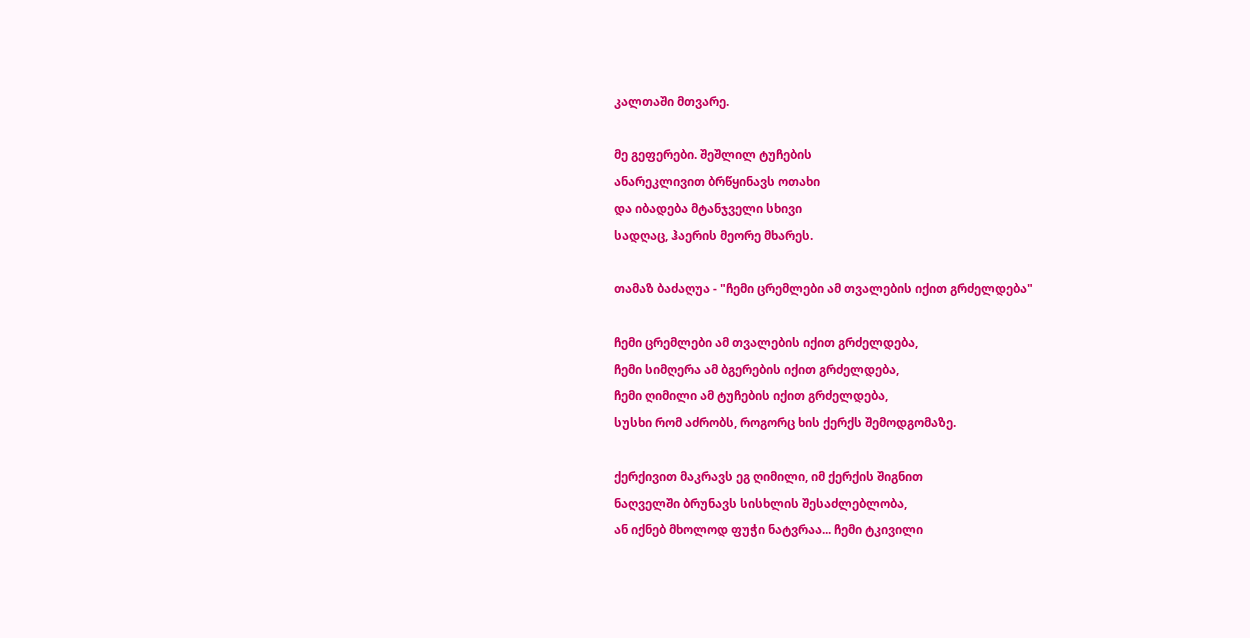კალთაში მთვარე.

მე გეფერები. შეშლილ ტუჩების
ანარეკლივით ბრწყინავს ოთახი
და იბადება მტანჯველი სხივი
სადღაც, ჰაერის მეორე მხარეს.

თამაზ ბაძაღუა - "ჩემი ცრემლები ამ თვალების იქით გრძელდება"

ჩემი ცრემლები ამ თვალების იქით გრძელდება,
ჩემი სიმღერა ამ ბგერების იქით გრძელდება,
ჩემი ღიმილი ამ ტუჩების იქით გრძელდება,
სუსხი რომ აძრობს, როგორც ხის ქერქს შემოდგომაზე.

ქერქივით მაკრავს ეგ ღიმილი, იმ ქერქის შიგნით
ნაღველში ბრუნავს სისხლის შესაძლებლობა,
ან იქნებ მხოლოდ ფუჭი ნატვრაა... ჩემი ტკივილი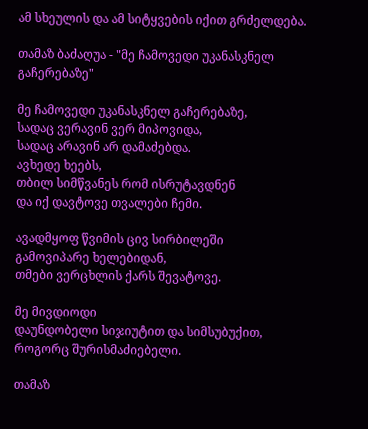ამ სხეულის და ამ სიტყვების იქით გრძელდება.

თამაზ ბაძაღუა - "მე ჩამოვედი უკანასკნელ გაჩერებაზე"

მე ჩამოვედი უკანასკნელ გაჩერებაზე,
სადაც ვერავინ ვერ მიპოვიდა,
სადაც არავინ არ დამაძებდა.
ავხედე ხეებს,
თბილ სიმწვანეს რომ ისრუტავდნენ
და იქ დავტოვე თვალები ჩემი.

ავადმყოფ წვიმის ცივ სირბილეში
გამოვიპარე ხელებიდან,
თმები ვერცხლის ქარს შევატოვე.

მე მივდიოდი
დაუნდობელი სიჯიუტით და სიმსუბუქით,
როგორც შურისმაძიებელი.

თამაზ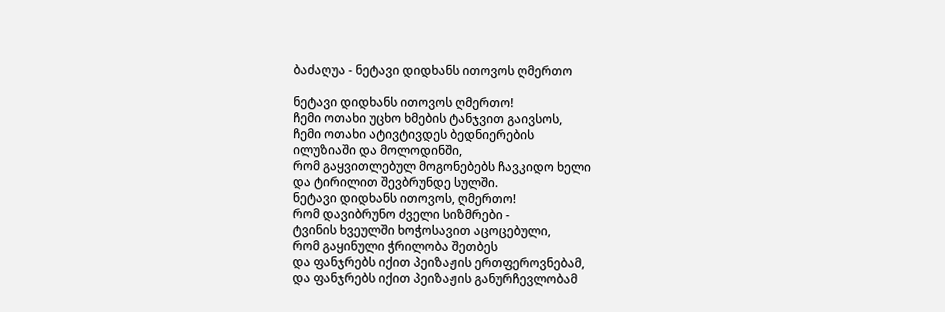ბაძაღუა - ნეტავი დიდხანს ითოვოს ღმერთო

ნეტავი დიდხანს ითოვოს ღმერთო!
ჩემი ოთახი უცხო ხმების ტანჯვით გაივსოს,
ჩემი ოთახი ატივტივდეს ბედნიერების
ილუზიაში და მოლოდინში,
რომ გაყვითლებულ მოგონებებს ჩავკიდო ხელი
და ტირილით შევბრუნდე სულში.
ნეტავი დიდხანს ითოვოს, ღმერთო!
რომ დავიბრუნო ძველი სიზმრები -
ტვინის ხვეულში ხოჭოსავით აცოცებული,
რომ გაყინული ჭრილობა შეთბეს
და ფანჯრებს იქით პეიზაჟის ერთფეროვნებამ,
და ფანჯრებს იქით პეიზაჟის განურჩევლობამ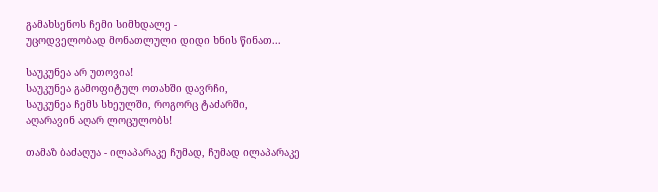გამახსენოს ჩემი სიმხდალე -
უცოდველობად მონათლული დიდი ხნის წინათ...

საუკუნეა არ უთოვია!
საუკუნეა გამოფიტულ ოთახში დავრჩი,
საუკუნეა ჩემს სხეულში, როგორც ტაძარში,
აღარავინ აღარ ლოცულობს!

თამაზ ბაძაღუა - ილაპარაკე ჩუმად, ჩუმად ილაპარაკე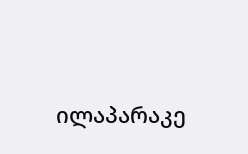ილაპარაკე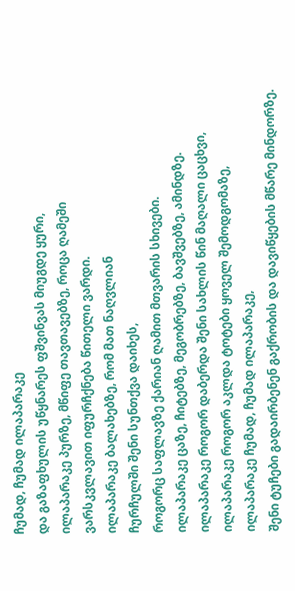ჩუმად, ჩუმად ილაპარაკე
და გაზაფხულის უწყნარეს ფშვინვას მიუგდე ყური,
ილაპარაკე პურზე, მწიფე თავთავებზე, როცა ღამეში
ვარსკვლავით იფურჩქნება წითელი ვარდი.
ილაპარაკე ბალახებზე, რომ მათ ნაღვლიან
ჩურჩულში შენი სუნთქვა დაიხეს,
როგორც საფლავზე ქარიან ღამით მთვარის სხივები.
ილაპარაკე ცაზე, ჩიტებზე, მეგობრებზე, ბავშვებზე, ამინდზე.
ილაპარაკე როგორ დაბერდა შენი სახლის წინ მაღალი ცაცხვი,
ილაპარაკე როგორ აკლდა ტოტები ყოველ შემოდგომაზე,
ილაპარაკე ჩუმად, ჩუმად ილაპარაკე,
შენი ტუჩები გადაირბენენ გაქრობის და დავიწყების მწარე მინდორზე.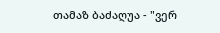თამაზ ბაძაღუა - "ვერ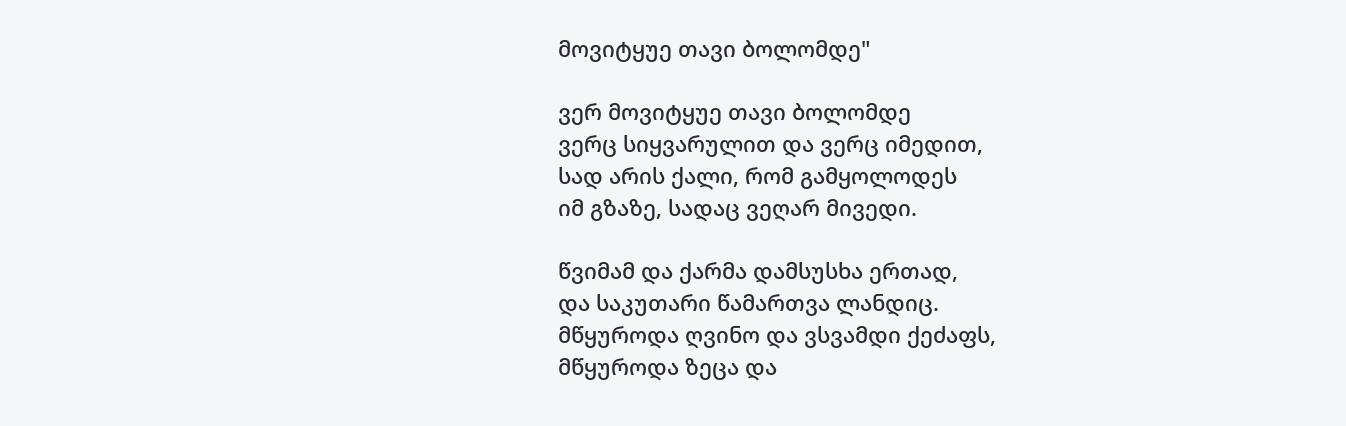მოვიტყუე თავი ბოლომდე"

ვერ მოვიტყუე თავი ბოლომდე
ვერც სიყვარულით და ვერც იმედით,
სად არის ქალი, რომ გამყოლოდეს
იმ გზაზე, სადაც ვეღარ მივედი.

წვიმამ და ქარმა დამსუსხა ერთად,
და საკუთარი წამართვა ლანდიც.
მწყუროდა ღვინო და ვსვამდი ქეძაფს,
მწყუროდა ზეცა და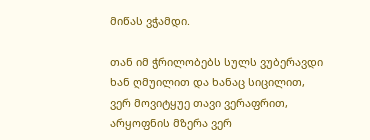მიწას ვჭამდი.

თან იმ ჭრილობებს სულს ვუბერავდი
ხან ღმუილით და ხანაც სიცილით,
ვერ მოვიტყუე თავი ვერაფრით,
არყოფნის მზერა ვერ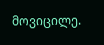მოვიცილე.